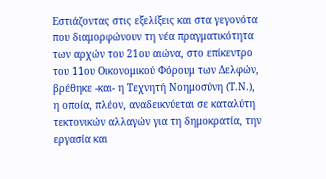Εστιάζοντας στις εξελίξεις και στα γεγονότα που διαμορφώνουν τη νέα πραγματικότητα των αρχών του 21ου αιώνα, στο επίκεντρο του 11oυ Οικονομικού Φόρουμ των Δελφών, βρέθηκε -και- η Τεχνητή Νοημοσύνη (Τ.Ν.), η οποία, πλέον, αναδεικνύεται σε καταλύτη τεκτονικών αλλαγών για τη δημοκρατία, την εργασία και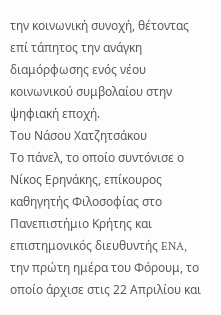την κοινωνική συνοχή, θέτοντας επί τάπητος την ανάγκη διαμόρφωσης ενός νέου κοινωνικού συμβολαίου στην ψηφιακή εποχή.
Του Νάσου Χατζητσάκου
Το πάνελ, το οποίο συντόνισε ο Νίκος Ερηνάκης, επίκουρος καθηγητής Φιλοσοφίας στο Πανεπιστήμιο Κρήτης και επιστημονικός διευθυντής ENA, την πρώτη ημέρα του Φόρουμ, το οποίο άρχισε στις 22 Απριλίου και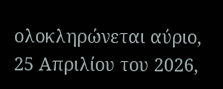ολοκληρώνεται αύριο, 25 Απριλίου του 2026,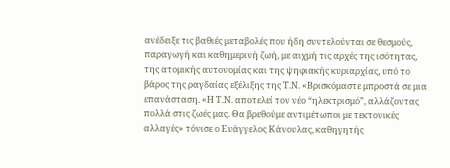ανέδειξε τις βαθιές μεταβολές που ήδη συντελούνται σε θεσμούς, παραγωγή και καθημερινή ζωή, με αιχμή τις αρχές της ισότητας, της ατομικής αυτονομίας και της ψηφιακής κυριαρχίας, υπό το βάρος της ραγδαίας εξέλιξης της Τ.Ν. «Βρισκόμαστε μπροστά σε μια επανάσταση. «Η Τ.Ν. αποτελεί τον νέο “ηλεκτρισμό”, αλλάζοντας πολλά στις ζωές μας. Θα βρεθούμε αντιμέτωποι με τεκτονικές αλλαγές» τόνισε ο Ευάγγελος Κάνουλας, καθηγητής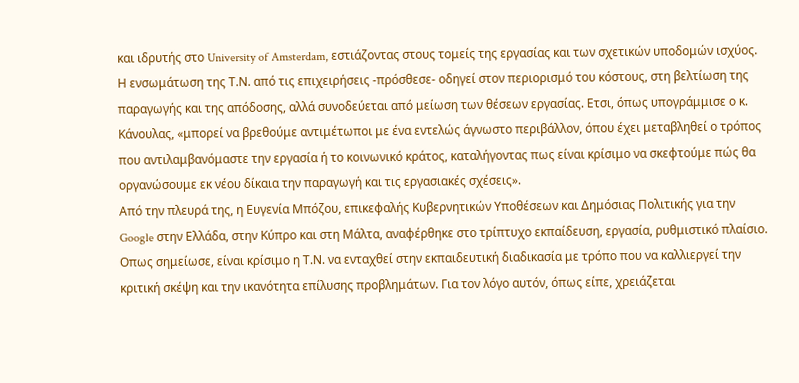και ιδρυτής στο University of Amsterdam, εστιάζοντας στους τομείς της εργασίας και των σχετικών υποδομών ισχύος. Η ενσωμάτωση της Τ.Ν. από τις επιχειρήσεις -πρόσθεσε- οδηγεί στον περιορισμό του κόστους, στη βελτίωση της παραγωγής και της απόδοσης, αλλά συνοδεύεται από μείωση των θέσεων εργασίας. Ετσι, όπως υπογράμμισε ο κ. Κάνουλας, «μπορεί να βρεθούμε αντιμέτωποι με ένα εντελώς άγνωστο περιβάλλον, όπου έχει μεταβληθεί ο τρόπος που αντιλαμβανόμαστε την εργασία ή το κοινωνικό κράτος, καταλήγοντας πως είναι κρίσιμο να σκεφτούμε πώς θα οργανώσουμε εκ νέου δίκαια την παραγωγή και τις εργασιακές σχέσεις».
Από την πλευρά της, η Ευγενία Μπόζου, επικεφαλής Κυβερνητικών Υποθέσεων και Δημόσιας Πολιτικής για την Google στην Ελλάδα, στην Κύπρο και στη Μάλτα, αναφέρθηκε στο τρίπτυχο εκπαίδευση, εργασία, ρυθμιστικό πλαίσιο. Οπως σημείωσε, είναι κρίσιμο η Τ.Ν. να ενταχθεί στην εκπαιδευτική διαδικασία με τρόπο που να καλλιεργεί την κριτική σκέψη και την ικανότητα επίλυσης προβλημάτων. Για τον λόγο αυτόν, όπως είπε, χρειάζεται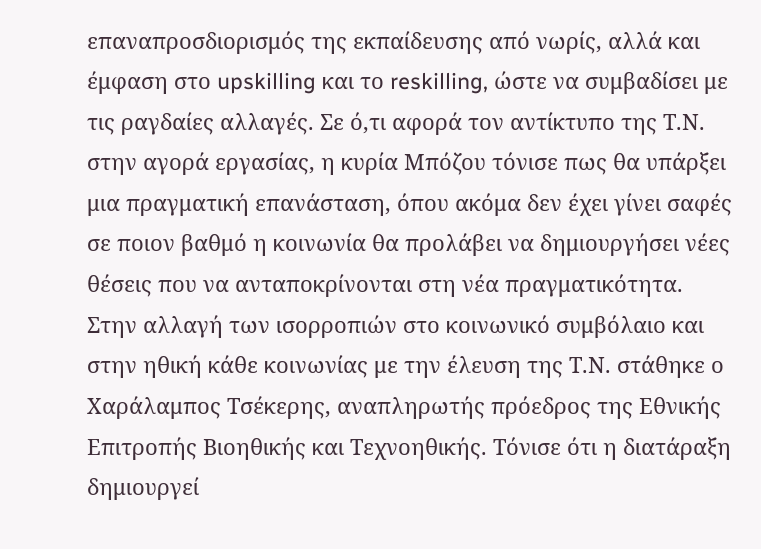επαναπροσδιορισμός της εκπαίδευσης από νωρίς, αλλά και έμφαση στο upskilling και το reskilling, ώστε να συμβαδίσει με τις ραγδαίες αλλαγές. Σε ό,τι αφορά τον αντίκτυπο της Τ.Ν. στην αγορά εργασίας, η κυρία Μπόζου τόνισε πως θα υπάρξει μια πραγματική επανάσταση, όπου ακόμα δεν έχει γίνει σαφές σε ποιον βαθμό η κοινωνία θα προλάβει να δημιουργήσει νέες θέσεις που να ανταποκρίνονται στη νέα πραγματικότητα.
Στην αλλαγή των ισορροπιών στο κοινωνικό συμβόλαιο και στην ηθική κάθε κοινωνίας με την έλευση της Τ.Ν. στάθηκε ο Χαράλαμπος Τσέκερης, αναπληρωτής πρόεδρος της Εθνικής Επιτροπής Βιοηθικής και Τεχνοηθικής. Τόνισε ότι η διατάραξη δημιουργεί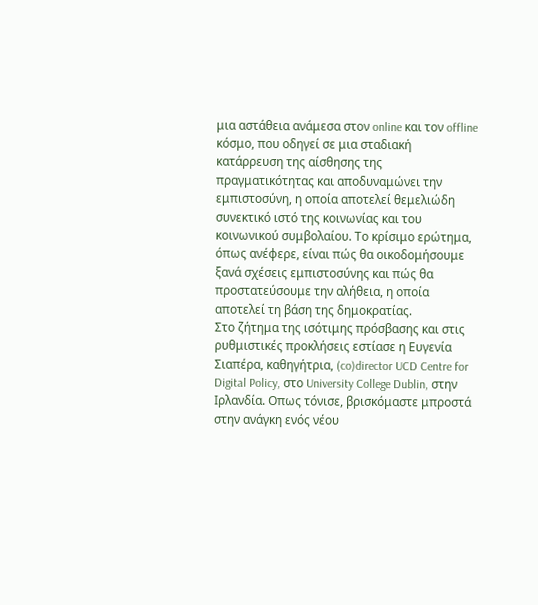μια αστάθεια ανάμεσα στον online και τον offline κόσμο, που οδηγεί σε μια σταδιακή κατάρρευση της αίσθησης της πραγματικότητας και αποδυναμώνει την εμπιστοσύνη, η οποία αποτελεί θεμελιώδη συνεκτικό ιστό της κοινωνίας και του κοινωνικού συμβολαίου. Το κρίσιμο ερώτημα, όπως ανέφερε, είναι πώς θα οικοδομήσουμε ξανά σχέσεις εμπιστοσύνης και πώς θα προστατεύσουμε την αλήθεια, η οποία αποτελεί τη βάση της δημοκρατίας.
Στο ζήτημα της ισότιμης πρόσβασης και στις ρυθμιστικές προκλήσεις εστίασε η Ευγενία Σιαπέρα, καθηγήτρια, (co)director UCD Centre for Digital Policy, στο University College Dublin, στην Ιρλανδία. Οπως τόνισε, βρισκόμαστε μπροστά στην ανάγκη ενός νέου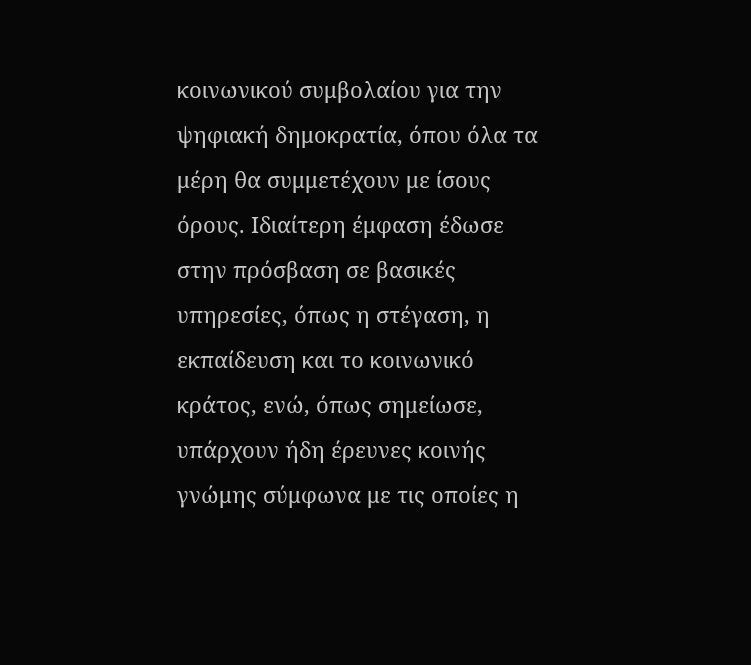κοινωνικού συμβολαίου για την ψηφιακή δημοκρατία, όπου όλα τα μέρη θα συμμετέχουν με ίσους όρους. Ιδιαίτερη έμφαση έδωσε στην πρόσβαση σε βασικές υπηρεσίες, όπως η στέγαση, η εκπαίδευση και το κοινωνικό κράτος, ενώ, όπως σημείωσε, υπάρχουν ήδη έρευνες κοινής γνώμης σύμφωνα με τις οποίες η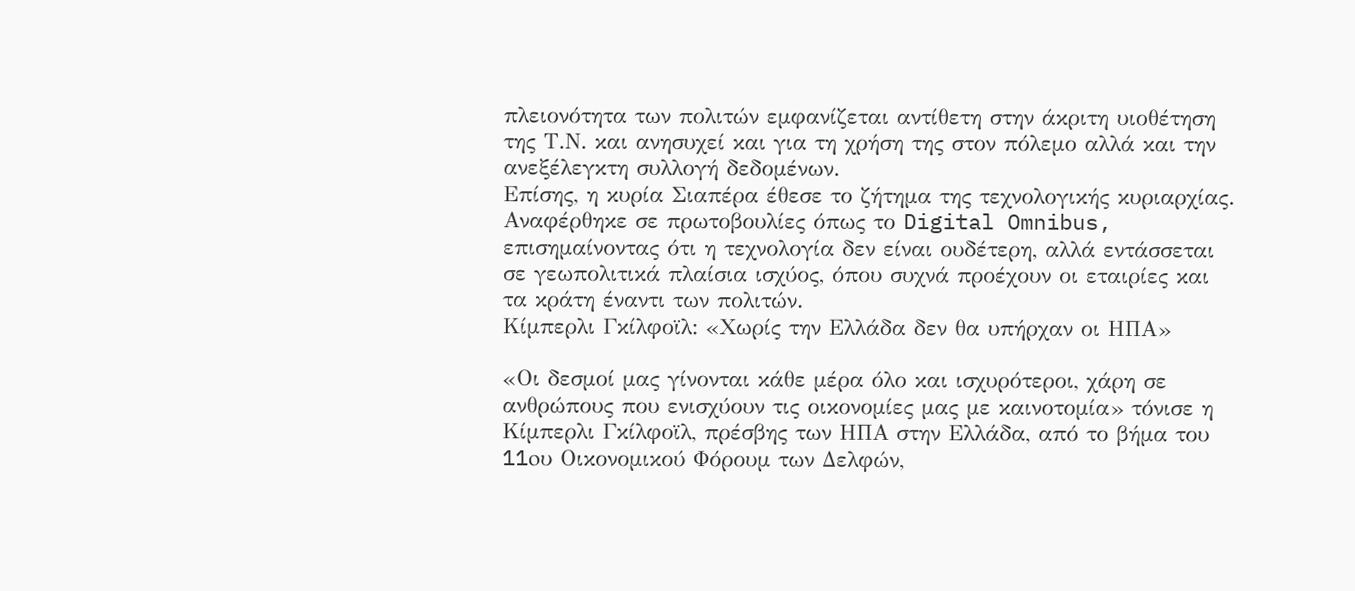πλειονότητα των πολιτών εμφανίζεται αντίθετη στην άκριτη υιοθέτηση της Τ.Ν. και ανησυχεί και για τη χρήση της στον πόλεμο αλλά και την ανεξέλεγκτη συλλογή δεδομένων.
Επίσης, η κυρία Σιαπέρα έθεσε το ζήτημα της τεχνολογικής κυριαρχίας. Αναφέρθηκε σε πρωτοβουλίες όπως το Digital Omnibus, επισημαίνοντας ότι η τεχνολογία δεν είναι ουδέτερη, αλλά εντάσσεται σε γεωπολιτικά πλαίσια ισχύος, όπου συχνά προέχουν οι εταιρίες και τα κράτη έναντι των πολιτών.
Κίμπερλι Γκίλφοϊλ: «Χωρίς την Ελλάδα δεν θα υπήρχαν οι ΗΠΑ»

«Οι δεσμοί μας γίνονται κάθε μέρα όλο και ισχυρότεροι, χάρη σε ανθρώπους που ενισχύουν τις οικονομίες μας με καινοτομία» τόνισε η Κίμπερλι Γκίλφοϊλ, πρέσβης των ΗΠΑ στην Ελλάδα, από το βήμα του 11oυ Οικονομικού Φόρουμ των Δελφών,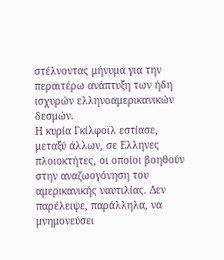στέλνοντας μήνυμα για την περαιτέρω ανάπτυξη των ήδη ισχυρών ελληνοαμερικανικών δεσμών.
Η κυρία Γκίλφοϊλ εστίασε, μεταξύ άλλων, σε Ελληνες πλοιοκτήτες, οι οποίοι βοηθούν στην αναζωογόνηση του αμερικανικής ναυτιλίας. Δεν παρέλειψε, παράλληλα, να μνημονεύσει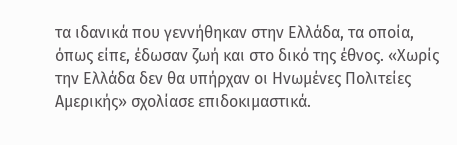τα ιδανικά που γεννήθηκαν στην Ελλάδα, τα οποία, όπως είπε, έδωσαν ζωή και στο δικό της έθνος. «Χωρίς την Ελλάδα δεν θα υπήρχαν οι Ηνωμένες Πολιτείες Αμερικής» σχολίασε επιδοκιμαστικά.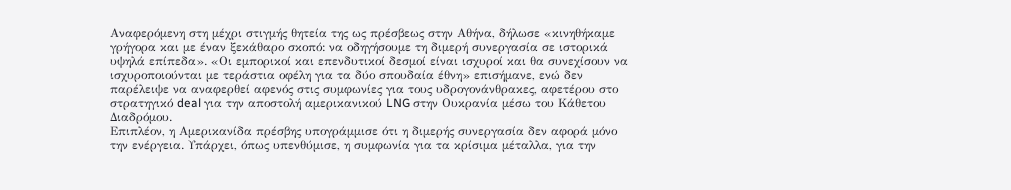Αναφερόμενη στη μέχρι στιγμής θητεία της ως πρέσβεως στην Αθήνα, δήλωσε «κινηθήκαμε γρήγορα και με έναν ξεκάθαρο σκοπό: να οδηγήσουμε τη διμερή συνεργασία σε ιστορικά υψηλά επίπεδα». «Οι εμπορικοί και επενδυτικοί δεσμοί είναι ισχυροί και θα συνεχίσουν να ισχυροποιούνται με τεράστια οφέλη για τα δύο σπουδαία έθνη» επισήμανε, ενώ δεν παρέλειψε να αναφερθεί αφενός στις συμφωνίες για τους υδρογονάνθρακες, αφετέρου στο στρατηγικό deal για την αποστολή αμερικανικού LNG στην Ουκρανία μέσω του Κάθετου Διαδρόμου.
Επιπλέον, η Αμερικανίδα πρέσβης υπογράμμισε ότι η διμερής συνεργασία δεν αφορά μόνο την ενέργεια. Υπάρχει, όπως υπενθύμισε, η συμφωνία για τα κρίσιμα μέταλλα, για την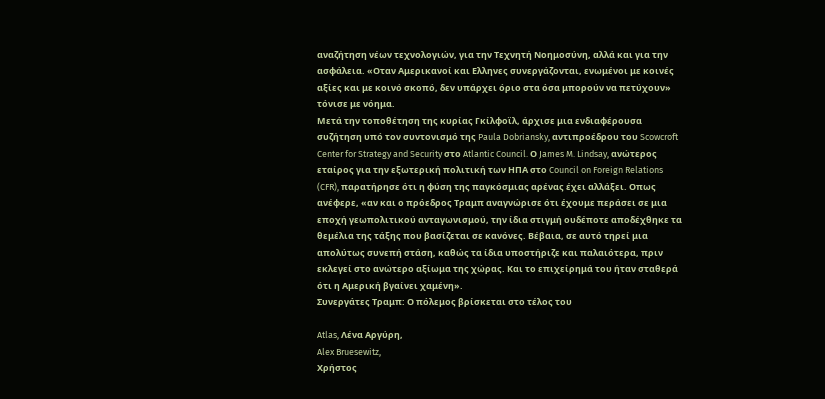αναζήτηση νέων τεχνολογιών, για την Τεχνητή Νοημοσύνη, αλλά και για την ασφάλεια. «Οταν Αμερικανοί και Ελληνες συνεργάζονται, ενωμένοι με κοινές αξίες και με κοινό σκοπό, δεν υπάρχει όριο στα όσα μπορούν να πετύχουν» τόνισε με νόημα.
Μετά την τοποθέτηση της κυρίας Γκίλφοϊλ, άρχισε μια ενδιαφέρουσα συζήτηση υπό τον συντονισμό της Paula Dobriansky, αντιπροέδρου του Scowcroft Center for Strategy and Security στο Atlantic Council. Ο James M. Lindsay, ανώτερος εταίρος για την εξωτερική πολιτική των ΗΠΑ στο Council on Foreign Relations (CFR), παρατήρησε ότι η φύση της παγκόσμιας αρένας έχει αλλάξει. Οπως ανέφερε, «αν και ο πρόεδρος Τραμπ αναγνώρισε ότι έχουμε περάσει σε μια εποχή γεωπολιτικού ανταγωνισμού, την ίδια στιγμή ουδέποτε αποδέχθηκε τα θεμέλια της τάξης που βασίζεται σε κανόνες. Βέβαια, σε αυτό τηρεί μια απολύτως συνεπή στάση, καθώς τα ίδια υποστήριζε και παλαιότερα, πριν εκλεγεί στο ανώτερο αξίωμα της χώρας. Και το επιχείρημά του ήταν σταθερά ότι η Αμερική βγαίνει χαμένη».
Συνεργάτες Τραμπ: Ο πόλεμος βρίσκεται στο τέλος του

Atlas, Λένα Αργύρη,
Alex Bruesewitz,
Χρήστος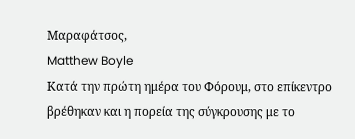Μαραφάτσος,
Matthew Boyle
Κατά την πρώτη ημέρα του Φόρουμ, στο επίκεντρο βρέθηκαν και η πορεία της σύγκρουσης με το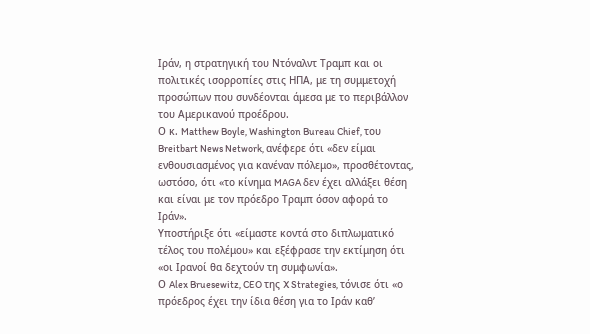Ιράν, η στρατηγική του Ντόναλντ Τραμπ και οι πολιτικές ισορροπίες στις ΗΠΑ, με τη συμμετοχή προσώπων που συνδέονται άμεσα με το περιβάλλον του Αμερικανού προέδρου.
Ο κ. Matthew Boyle, Washington Bureau Chief, του Breitbart News Network, ανέφερε ότι «δεν είμαι ενθουσιασμένος για κανέναν πόλεμο», προσθέτοντας, ωστόσο, ότι «το κίνημα MAGA δεν έχει αλλάξει θέση και είναι με τον πρόεδρο Τραμπ όσον αφορά το Ιράν».
Υποστήριξε ότι «είμαστε κοντά στο διπλωματικό τέλος του πολέμου» και εξέφρασε την εκτίμηση ότι «οι Ιρανοί θα δεχτούν τη συμφωνία».
Ο Alex Bruesewitz, CEO της X Strategies, τόνισε ότι «ο πρόεδρος έχει την ίδια θέση για το Ιράν καθ’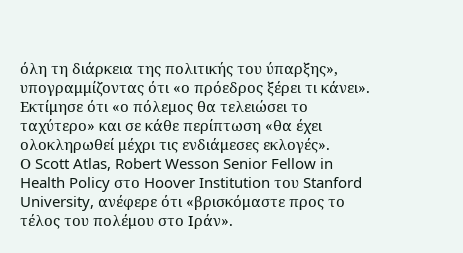όλη τη διάρκεια της πολιτικής του ύπαρξης», υπογραμμίζοντας ότι «ο πρόεδρος ξέρει τι κάνει». Εκτίμησε ότι «ο πόλεμος θα τελειώσει το ταχύτερο» και σε κάθε περίπτωση «θα έχει ολοκληρωθεί μέχρι τις ενδιάμεσες εκλογές».
Ο Scott Atlas, Robert Wesson Senior Fellow in Health Policy στο Hoover Institution του Stanford University, ανέφερε ότι «βρισκόμαστε προς το τέλος του πολέμου στο Ιράν».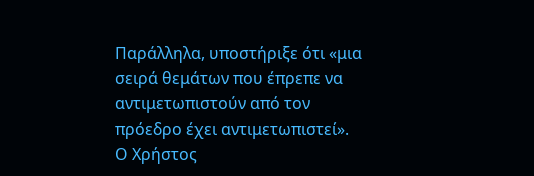Παράλληλα, υποστήριξε ότι «μια σειρά θεμάτων που έπρεπε να αντιμετωπιστούν από τον πρόεδρο έχει αντιμετωπιστεί».
Ο Χρήστος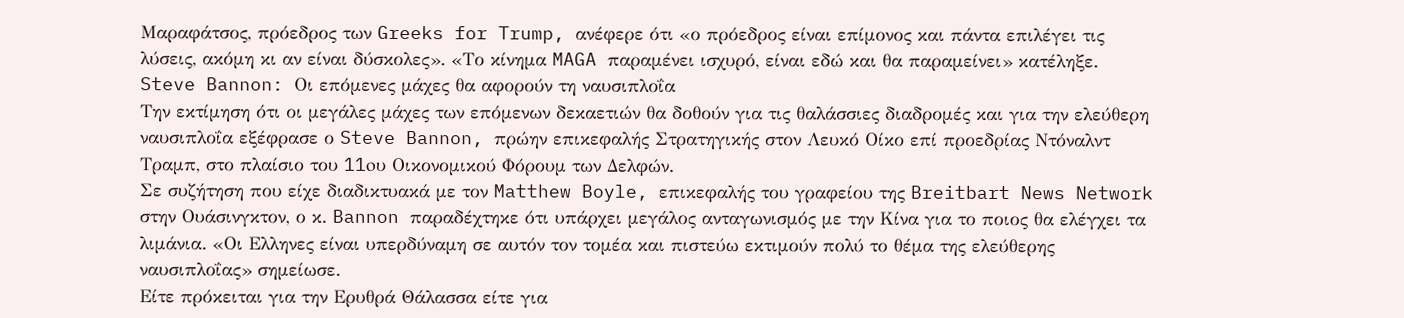Μαραφάτσος, πρόεδρος των Greeks for Trump, ανέφερε ότι «ο πρόεδρος είναι επίμονος και πάντα επιλέγει τις λύσεις, ακόμη κι αν είναι δύσκολες». «Το κίνημα MAGA παραμένει ισχυρό, είναι εδώ και θα παραμείνει» κατέληξε.
Steve Bannon: Οι επόμενες μάχες θα αφορούν τη ναυσιπλοΐα
Την εκτίμηση ότι οι μεγάλες μάχες των επόμενων δεκαετιών θα δοθούν για τις θαλάσσιες διαδρομές και για την ελεύθερη ναυσιπλοΐα εξέφρασε ο Steve Bannon, πρώην επικεφαλής Στρατηγικής στον Λευκό Οίκο επί προεδρίας Ντόναλντ Τραμπ, στο πλαίσιο του 11oυ Οικονομικού Φόρουμ των Δελφών.
Σε συζήτηση που είχε διαδικτυακά με τον Matthew Boyle, επικεφαλής του γραφείου της Breitbart News Network στην Ουάσινγκτον, ο κ. Bannon παραδέχτηκε ότι υπάρχει μεγάλος ανταγωνισμός με την Κίνα για το ποιος θα ελέγχει τα λιμάνια. «Οι Ελληνες είναι υπερδύναμη σε αυτόν τον τομέα και πιστεύω εκτιμούν πολύ το θέμα της ελεύθερης ναυσιπλοΐας» σημείωσε.
Είτε πρόκειται για την Ερυθρά Θάλασσα είτε για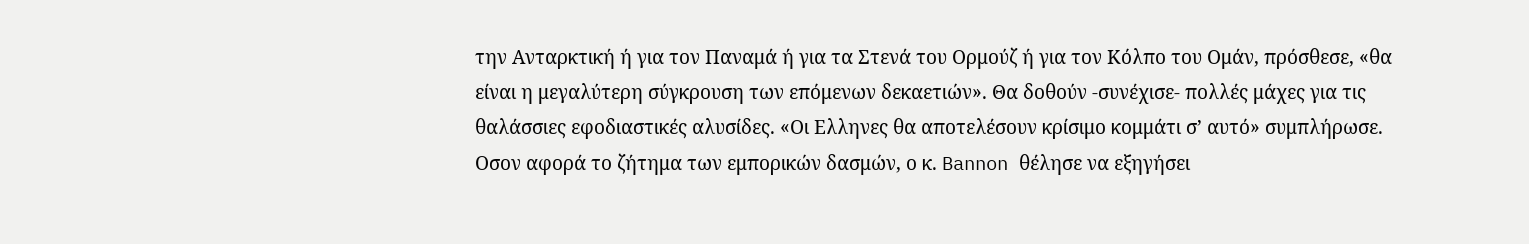την Ανταρκτική ή για τον Παναμά ή για τα Στενά του Ορμούζ ή για τον Κόλπο του Ομάν, πρόσθεσε, «θα είναι η μεγαλύτερη σύγκρουση των επόμενων δεκαετιών». Θα δοθούν -συνέχισε- πολλές μάχες για τις θαλάσσιες εφοδιαστικές αλυσίδες. «Οι Ελληνες θα αποτελέσουν κρίσιμο κομμάτι σ’ αυτό» συμπλήρωσε.
Οσον αφορά το ζήτημα των εμπορικών δασμών, ο κ. Bannon θέλησε να εξηγήσει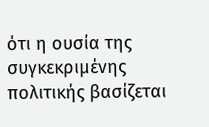ότι η ουσία της συγκεκριμένης πολιτικής βασίζεται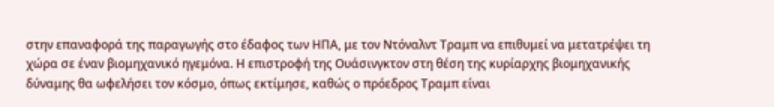στην επαναφορά της παραγωγής στο έδαφος των ΗΠΑ, με τον Ντόναλντ Τραμπ να επιθυμεί να μετατρέψει τη χώρα σε έναν βιομηχανικό ηγεμόνα. Η επιστροφή της Ουάσινγκτον στη θέση της κυρίαρχης βιομηχανικής δύναμης θα ωφελήσει τον κόσμο, όπως εκτίμησε, καθώς ο πρόεδρος Τραμπ είναι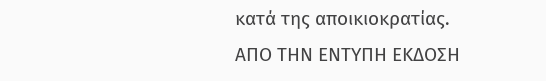κατά της αποικιοκρατίας.
ΑΠΟ ΤΗΝ ΕΝΤΥΠΗ ΕΚΔΟΣΗ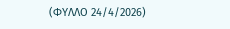(ΦΥΛΛΟ 24/4/2026)